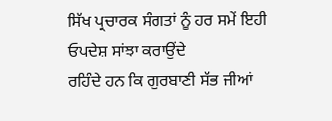ਸਿੱਖ ਪ੍ਰਚਾਰਕ ਸੰਗਤਾਂ ਨੂੰ ਹਰ ਸਮੇਂ ਇਹੀ ਓਪਦੇਸ਼ ਸਾਂਝਾ ਕਰਾਉਂਦੇ
ਰਹਿੰਦੇ ਹਨ ਕਿ ਗੁਰਬਾਣੀ ਸੱਭ ਜੀਆਂ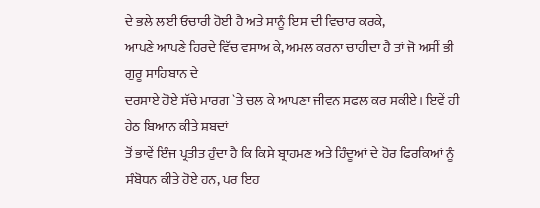ਦੇ ਭਲੇ ਲਈ ਓਚਾਰੀ ਹੋਈ ਹੈ ਅਤੇ ਸਾਨੂੰ ਇਸ ਦੀ ਵਿਚਾਰ ਕਰਕੇ,
ਆਪਣੇ ਆਪਣੇ ਹਿਰਦੇ ਵਿੱਚ ਵਸਾਅ ਕੇ, ਅਮਲ ਕਰਨਾ ਚਾਹੀਦਾ ਹੈ ਤਾਂ ਜੋ ਅਸੀਂ ਭੀ ਗੁਰੂ ਸਾਹਿਬਾਨ ਦੇ
ਦਰਸਾਏ ਹੋਏ ਸੱਚੇ ਮਾਰਗ `ਤੇ ਚਲ ਕੇ ਆਪਣਾ ਜੀਵਨ ਸਫਲ ਕਰ ਸਕੀਏ। ਇਵੇਂ ਹੀ ਹੇਠ ਬਿਆਨ ਕੀਤੇ ਸ਼ਬਦਾਂ
ਤੋਂ ਭਾਵੇਂ ਇੰਜ ਪ੍ਰਤੀਤ ਹੁੰਦਾ ਹੈ ਕਿ ਕਿਸੇ ਬ੍ਰਾਹਮਣ ਅਤੇ ਹਿੰਦੂਆਂ ਦੇ ਹੋਰ ਫਿਰਕਿਆਂ ਨੂੰ
ਸੰਬੋਧਨ ਕੀਤੇ ਹੋਏ ਹਨ, ਪਰ ਇਹ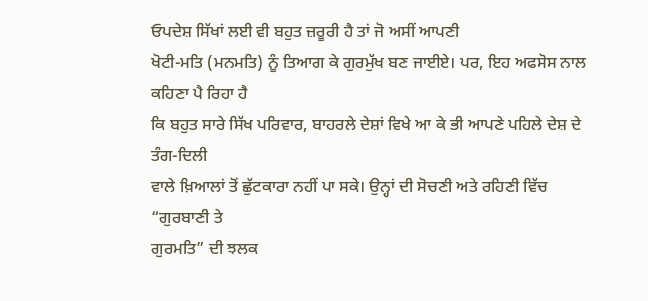ਓਪਦੇਸ਼ ਸਿੱਖਾਂ ਲਈ ਵੀ ਬਹੁਤ ਜ਼ਰੂਰੀ ਹੈ ਤਾਂ ਜੋ ਅਸੀਂ ਆਪਣੀ
ਖੋਟੀ-ਮਤਿ (ਮਨਮਤਿ) ਨੂੰ ਤਿਆਗ ਕੇ ਗੁਰਮੁੱਖ ਬਣ ਜਾਈਏ। ਪਰ, ਇਹ ਅਫਸੋਸ ਨਾਲ ਕਹਿਣਾ ਪੈ ਰਿਹਾ ਹੈ
ਕਿ ਬਹੁਤ ਸਾਰੇ ਸਿੱਖ ਪਰਿਵਾਰ, ਬਾਹਰਲੇ ਦੇਸ਼ਾਂ ਵਿਖੇ ਆ ਕੇ ਭੀ ਆਪਣੇ ਪਹਿਲੇ ਦੇਸ਼ ਦੇ ਤੰਗ-ਦਿਲੀ
ਵਾਲੇ ਖ਼ਿਆਲਾਂ ਤੋਂ ਛੁੱਟਕਾਰਾ ਨਹੀਂ ਪਾ ਸਕੇ। ਉਨ੍ਹਾਂ ਦੀ ਸੋਚਣੀ ਅਤੇ ਰਹਿਣੀ ਵਿੱਚ “ਗੁਰਬਾਣੀ ਤੇ
ਗੁਰਮਤਿ” ਦੀ ਝਲਕ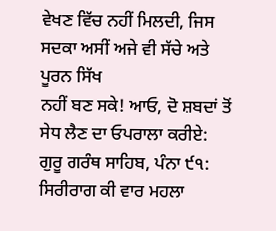ਵੇਖਣ ਵਿੱਚ ਨਹੀਂ ਮਿਲਦੀ, ਜਿਸ ਸਦਕਾ ਅਸੀਂ ਅਜੇ ਵੀ ਸੱਚੇ ਅਤੇ ਪੂਰਨ ਸਿੱਖ
ਨਹੀਂ ਬਣ ਸਕੇ! ਆਓ, ਦੋ ਸ਼ਬਦਾਂ ਤੋਂ ਸੇਧ ਲੈਣ ਦਾ ਓਪਰਾਲਾ ਕਰੀਏ:
ਗੁਰੂ ਗਰੰਥ ਸਾਹਿਬ, ਪੰਨਾ ੯੧: ਸਿਰੀਰਾਗ ਕੀ ਵਾਰ ਮਹਲਾ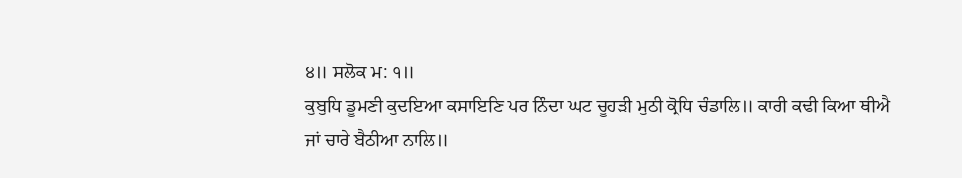੪॥ ਸਲੋਕ ਮ: ੧॥
ਕੁਬੁਧਿ ਡੂਮਣੀ ਕੁਦਇਆ ਕਸਾਇਣਿ ਪਰ ਨਿੰਦਾ ਘਟ ਚੂਹੜੀ ਮੁਠੀ ਕ੍ਰੋਧਿ ਚੰਡਾਲਿ॥ ਕਾਰੀ ਕਢੀ ਕਿਆ ਥੀਐ
ਜਾਂ ਚਾਰੇ ਬੈਠੀਆ ਨਾਲਿ॥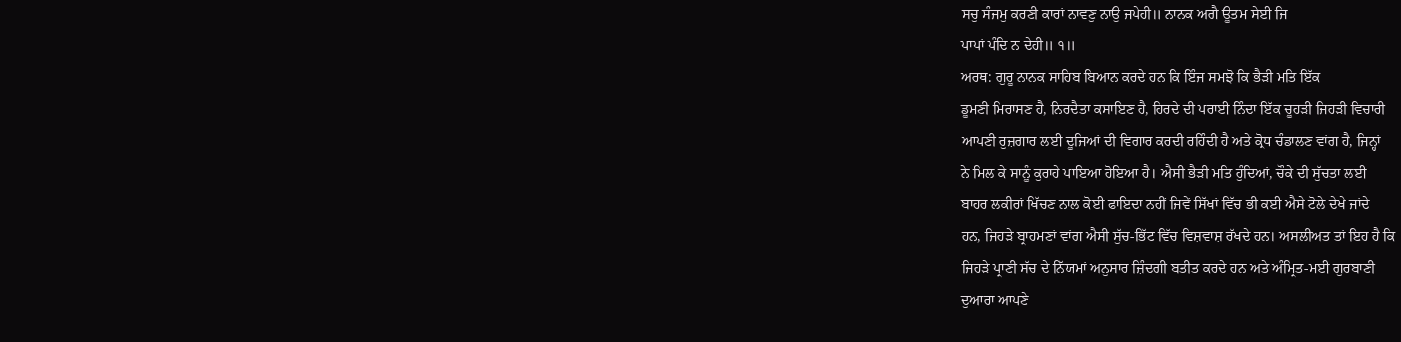ਸਚੁ ਸੰਜਮੁ ਕਰਣੀ ਕਾਰਾਂ ਨਾਵਣੁ ਨਾਉ ਜਪੇਹੀ॥ ਨਾਨਕ ਅਗੈ ਊਤਮ ਸੇਈ ਜਿ
ਪਾਪਾਂ ਪੰਦਿ ਨ ਦੇਹੀ॥ ੧॥
ਅਰਥ: ਗੁਰੂ ਨਾਨਕ ਸਾਹਿਬ ਬਿਆਨ ਕਰਦੇ ਹਨ ਕਿ ਇੰਜ ਸਮਝੋ ਕਿ ਭੈੜੀ ਮਤਿ ਇੱਕ
ਡੂਮਣੀ ਮਿਰਾਸਣ ਹੈ, ਨਿਰਦੈਤਾ ਕਸਾਇਣ ਹੈ, ਹਿਰਦੇ ਦੀ ਪਰਾਈ ਨਿੰਦਾ ਇੱਕ ਚੂਹੜੀ ਜਿਹੜੀ ਵਿਚਾਰੀ
ਆਪਣੀ ਰੁਜ਼ਗਾਰ ਲਈ ਦੂਜਿਆਂ ਦੀ ਵਿਗਾਰ ਕਰਦੀ ਰਹਿੰਦੀ ਹੈ ਅਤੇ ਕ੍ਰੋਧ ਚੰਡਾਲਣ ਵਾਂਗ ਹੈ, ਜਿਨ੍ਹਾਂ
ਨੇ ਮਿਲ ਕੇ ਸਾਨੂੰ ਕੁਰਾਹੇ ਪਾਇਆ ਹੋਇਆ ਹੈ। ਐਸੀ ਭੈੜੀ ਮਤਿ ਹੁੰਦਿਆਂ, ਚੌਕੇ ਦੀ ਸੁੱਚਤਾ ਲਈ
ਬਾਹਰ ਲਕੀਰਾਂ ਖਿੱਚਣ ਨਾਲ ਕੋਈ ਫਾਇਦਾ ਨਹੀਂ ਜਿਵੇਂ ਸਿੱਖਾਂ ਵਿੱਚ ਭੀ ਕਈ ਐਸੇ ਟੋਲੇ ਦੇਖੇ ਜਾਂਦੇ
ਹਨ, ਜਿਹੜੇ ਬ੍ਰਾਹਮਣਾਂ ਵਾਂਗ ਐਸੀ ਸੁੱਚ-ਭਿੱਟ ਵਿੱਚ ਵਿਸ਼ਵਾਸ਼ ਰੱਖਦੇ ਹਨ। ਅਸਲੀਅਤ ਤਾਂ ਇਹ ਹੈ ਕਿ
ਜਿਹੜੇ ਪ੍ਰਾਣੀ ਸੱਚ ਦੇ ਨਿੱਯਮਾਂ ਅਨੁਸਾਰ ਜ਼ਿੰਦਗੀ ਬਤੀਤ ਕਰਦੇ ਹਨ ਅਤੇ ਅੰਮ੍ਰਿਤ-ਮਈ ਗੁਰਬਾਣੀ
ਦੁਆਰਾ ਆਪਣੇ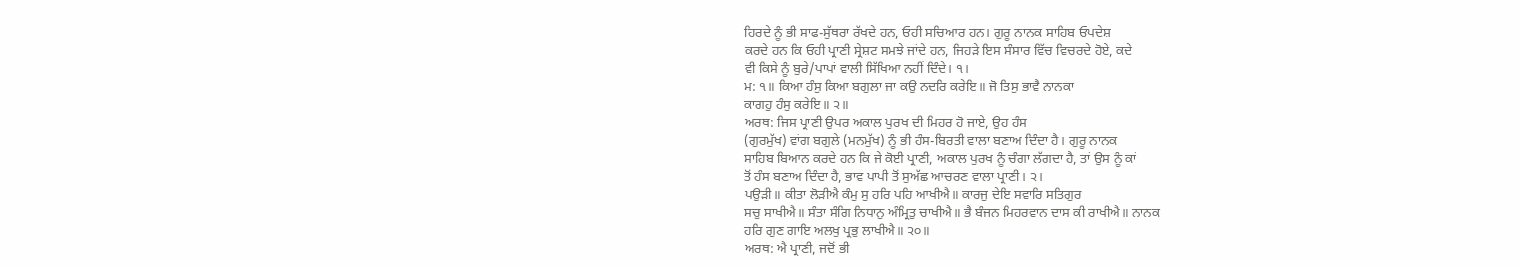ਹਿਰਦੇ ਨੂੰ ਭੀ ਸਾਫ-ਸੁੱਥਰਾ ਰੱਖਦੇ ਹਨ, ਓਹੀ ਸਚਿਆਰ ਹਨ। ਗੁਰੂ ਨਾਨਕ ਸਾਹਿਬ ਓਪਦੇਸ਼
ਕਰਦੇ ਹਨ ਕਿ ਓਹੀ ਪ੍ਰਾਣੀ ਸ੍ਰੇਸ਼ਟ ਸਮਝੇ ਜਾਂਦੇ ਹਨ, ਜਿਹੜੇ ਇਸ ਸੰਸਾਰ ਵਿੱਚ ਵਿਚਰਦੇ ਹੋਏ, ਕਦੇ
ਵੀ ਕਿਸੇ ਨੂੰ ਬੁਰੇ/ਪਾਪਾਂ ਵਾਲੀ ਸਿੱਖਿਆ ਨਹੀਂ ਦਿੰਦੇ। ੧।
ਮ: ੧॥ ਕਿਆ ਹੰਸੁ ਕਿਆ ਬਗੁਲਾ ਜਾ ਕਉ ਨਦਰਿ ਕਰੇਇ॥ ਜੋ ਤਿਸੁ ਭਾਵੈ ਨਾਨਕਾ
ਕਾਗਹੁ ਹੰਸੁ ਕਰੇਇ॥ ੨॥
ਅਰਥ: ਜਿਸ ਪ੍ਰਾਣੀ ਉਪਰ ਅਕਾਲ ਪੁਰਖ ਦੀ ਮਿਹਰ ਹੋ ਜਾਏ, ਉਹ ਹੰਸ
(ਗੁਰਮੁੱਖ) ਵਾਂਗ ਬਗੁਲੇ (ਮਨਮੁੱਖ) ਨੂੰ ਭੀ ਹੰਸ-ਬਿਰਤੀ ਵਾਲਾ ਬਣਾਅ ਦਿੰਦਾ ਹੈ। ਗੁਰੂ ਨਾਨਕ
ਸਾਹਿਬ ਬਿਆਨ ਕਰਦੇ ਹਨ ਕਿ ਜੇ ਕੋਈ ਪ੍ਰਾਣੀ, ਅਕਾਲ ਪੁਰਖ ਨੂੰ ਚੰਗਾ ਲੱਗਦਾ ਹੈ, ਤਾਂ ਉਸ ਨੂੰ ਕਾਂ
ਤੋਂ ਹੰਸ ਬਣਾਅ ਦਿੰਦਾ ਹੈ, ਭਾਵ ਪਾਪੀ ਤੋਂ ਸੁਅੱਛ ਆਚਰਣ ਵਾਲਾ ਪ੍ਰਾਣੀ। ੨।
ਪਉੜੀ॥ ਕੀਤਾ ਲੋੜੀਐ ਕੰਮੁ ਸੁ ਹਰਿ ਪਹਿ ਆਖੀਐ॥ ਕਾਰਜੁ ਦੇਇ ਸਵਾਰਿ ਸਤਿਗੁਰ
ਸਚੁ ਸਾਖੀਐ॥ ਸੰਤਾ ਸੰਗਿ ਨਿਧਾਨੁ ਅੰਮ੍ਰਿਤੁ ਚਾਖੀਐ॥ ਭੈ ਬੰਜਨ ਮਿਹਰਵਾਨ ਦਾਸ ਕੀ ਰਾਖੀਐ॥ ਨਾਨਕ
ਹਰਿ ਗੁਣ ਗਾਇ ਅਲਖੁ ਪ੍ਰਭੁ ਲਾਖੀਐ॥ ੨੦॥
ਅਰਥ: ਐ ਪ੍ਰਾਣੀ, ਜਦੋਂ ਭੀ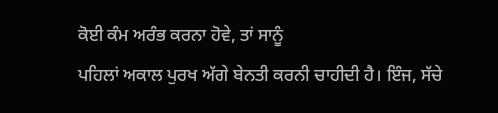ਕੋਈ ਕੰਮ ਅਰੰਭ ਕਰਨਾ ਹੋਵੇ, ਤਾਂ ਸਾਨੂੰ
ਪਹਿਲਾਂ ਅਕਾਲ ਪੁਰਖ ਅੱਗੇ ਬੇਨਤੀ ਕਰਨੀ ਚਾਹੀਦੀ ਹੈ। ਇੰਜ, ਸੱਚੇ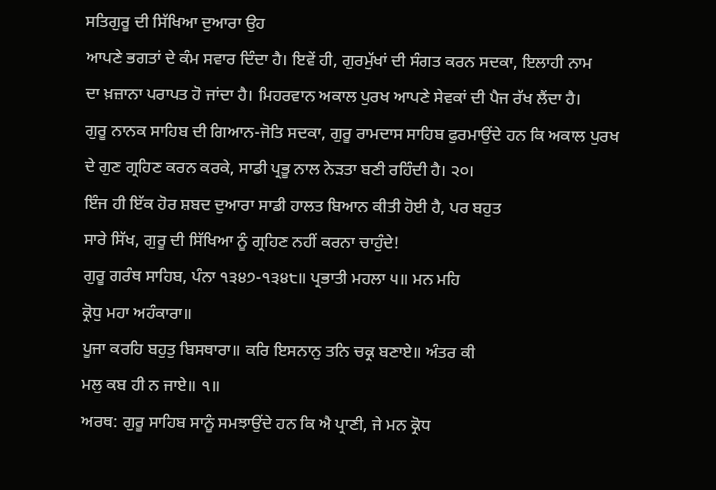ਸਤਿਗੁਰੂ ਦੀ ਸਿੱਖਿਆ ਦੁਆਰਾ ਉਹ
ਆਪਣੇ ਭਗਤਾਂ ਦੇ ਕੰਮ ਸਵਾਰ ਦਿੰਦਾ ਹੈ। ਇਵੇਂ ਹੀ, ਗੁਰਮੁੱਖਾਂ ਦੀ ਸੰਗਤ ਕਰਨ ਸਦਕਾ, ਇਲਾਹੀ ਨਾਮ
ਦਾ ਖ਼ਜ਼ਾਨਾ ਪਰਾਪਤ ਹੋ ਜਾਂਦਾ ਹੈ। ਮਿਹਰਵਾਨ ਅਕਾਲ ਪੁਰਖ ਆਪਣੇ ਸੇਵਕਾਂ ਦੀ ਪੈਜ ਰੱਖ ਲੈਂਦਾ ਹੈ।
ਗੁਰੂ ਨਾਨਕ ਸਾਹਿਬ ਦੀ ਗਿਆਨ-ਜੋਤਿ ਸਦਕਾ, ਗੁਰੂ ਰਾਮਦਾਸ ਸਾਹਿਬ ਫੁਰਮਾਉਂਦੇ ਹਨ ਕਿ ਅਕਾਲ ਪੁਰਖ
ਦੇ ਗੁਣ ਗ੍ਰਹਿਣ ਕਰਨ ਕਰਕੇ, ਸਾਡੀ ਪ੍ਰਭੂ ਨਾਲ ਨੇੜਤਾ ਬਣੀ ਰਹਿੰਦੀ ਹੈ। ੨੦।
ਇੰਜ ਹੀ ਇੱਕ ਹੋਰ ਸ਼ਬਦ ਦੁਆਰਾ ਸਾਡੀ ਹਾਲਤ ਬਿਆਨ ਕੀਤੀ ਹੋਈ ਹੈ, ਪਰ ਬਹੁਤ
ਸਾਰੇ ਸਿੱਖ, ਗੁਰੂ ਦੀ ਸਿੱਖਿਆ ਨੂੰ ਗ੍ਰਹਿਣ ਨਹੀਂ ਕਰਨਾ ਚਾਹੁੰਦੇ!
ਗੁਰੂ ਗਰੰਥ ਸਾਹਿਬ, ਪੰਨਾ ੧੩੪੭-੧੩੪੮॥ ਪ੍ਰਭਾਤੀ ਮਹਲਾ ੫॥ ਮਨ ਮਹਿ
ਕ੍ਰੋਧੁ ਮਹਾ ਅਹੰਕਾਰਾ॥
ਪੂਜਾ ਕਰਹਿ ਬਹੁਤੁ ਬਿਸਥਾਰਾ॥ ਕਰਿ ਇਸਨਾਨੁ ਤਨਿ ਚਕ੍ਰ ਬਣਾਏ॥ ਅੰਤਰ ਕੀ
ਮਲੁ ਕਬ ਹੀ ਨ ਜਾਏ॥ ੧॥
ਅਰਥ: ਗੁਰੂ ਸਾਹਿਬ ਸਾਨੂੰ ਸਮਝਾਉਂਦੇ ਹਨ ਕਿ ਐ ਪ੍ਰਾਣੀ, ਜੇ ਮਨ ਕ੍ਰੋਧ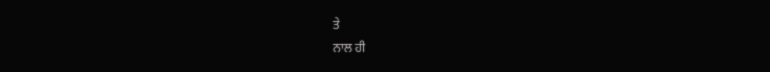ਤੇ
ਨਾਲ ਹੀ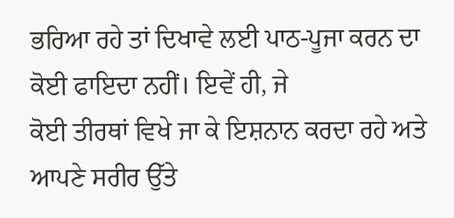ਭਰਿਆ ਰਹੇ ਤਾਂ ਦਿਖਾਵੇ ਲਈ ਪਾਠ-ਪੂਜਾ ਕਰਨ ਦਾ ਕੋਈ ਫਾਇਦਾ ਨਹੀਂ। ਇਵੇਂ ਹੀ, ਜੇ
ਕੋਈ ਤੀਰਥਾਂ ਵਿਖੇ ਜਾ ਕੇ ਇਸ਼ਨਾਨ ਕਰਦਾ ਰਹੇ ਅਤੇ ਆਪਣੇ ਸਰੀਰ ਉੱਤੇ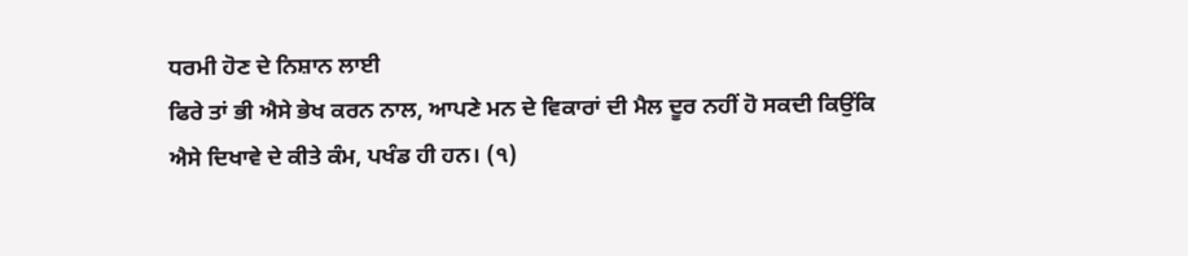ਧਰਮੀ ਹੋਣ ਦੇ ਨਿਸ਼ਾਨ ਲਾਈ
ਫਿਰੇ ਤਾਂ ਭੀ ਐਸੇ ਭੇਖ ਕਰਨ ਨਾਲ, ਆਪਣੇ ਮਨ ਦੇ ਵਿਕਾਰਾਂ ਦੀ ਮੈਲ ਦੂਰ ਨਹੀਂ ਹੋ ਸਕਦੀ ਕਿਉਂਕਿ
ਐਸੇ ਦਿਖਾਵੇ ਦੇ ਕੀਤੇ ਕੰਮ, ਪਖੰਡ ਹੀ ਹਨ। (੧)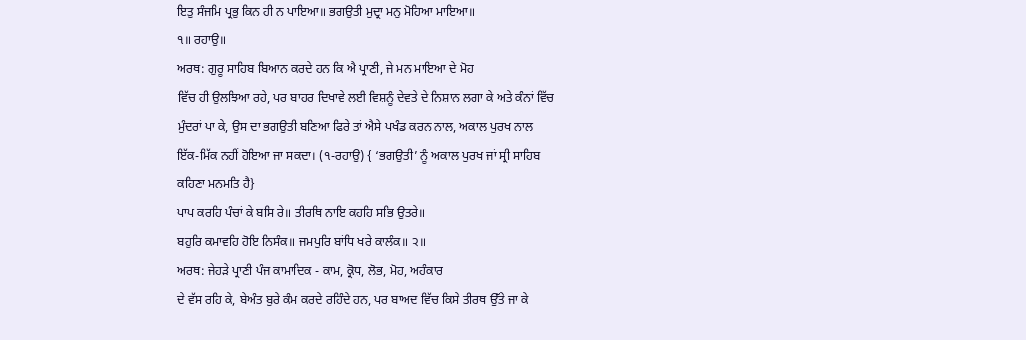ਇਤੁ ਸੰਜਮਿ ਪ੍ਰਭੁ ਕਿਨ ਹੀ ਨ ਪਾਇਆ॥ ਭਗਉਤੀ ਮੁਦ੍ਰਾ ਮਨੁ ਮੋਹਿਆ ਮਾਇਆ॥
੧॥ ਰਹਾਉ॥
ਅਰਥ: ਗੁਰੂ ਸਾਹਿਬ ਬਿਆਨ ਕਰਦੇ ਹਨ ਕਿ ਐ ਪ੍ਰਾਣੀ, ਜੇ ਮਨ ਮਾਇਆ ਦੇ ਮੋਹ
ਵਿੱਚ ਹੀ ਉਲਝਿਆ ਰਹੇ, ਪਰ ਬਾਹਰ ਦਿਖਾਵੇ ਲਈ ਵਿਸ਼ਨੂੰ ਦੇਵਤੇ ਦੇ ਨਿਸ਼ਾਨ ਲਗਾ ਕੇ ਅਤੇ ਕੰਨਾਂ ਵਿੱਚ
ਮੁੰਦਰਾਂ ਪਾ ਕੇ, ਉਸ ਦਾ ਭਗਉਤੀ ਬਣਿਆ ਫਿਰੇ ਤਾਂ ਐਸੇ ਪਖੰਡ ਕਰਨ ਨਾਲ, ਅਕਾਲ ਪੁਰਖ ਨਾਲ
ਇੱਕ-ਮਿੱਕ ਨਹੀਂ ਹੋਇਆ ਜਾ ਸਕਦਾ। (੧-ਰਹਾਉ) { ‘ਭਗਉਤੀ’ ਨੂੰ ਅਕਾਲ ਪੁਰਖ ਜਾਂ ਸ੍ਰੀ ਸਾਹਿਬ
ਕਹਿਣਾ ਮਨਮਤਿ ਹੈ}
ਪਾਪ ਕਰਹਿ ਪੰਚਾਂ ਕੇ ਬਸਿ ਰੇ॥ ਤੀਰਥਿ ਨਾਇ ਕਹਹਿ ਸਭਿ ਉਤਰੇ॥
ਬਹੁਰਿ ਕਮਾਵਹਿ ਹੋਇ ਨਿਸੰਕ॥ ਜਮਪੁਰਿ ਬਾਂਧਿ ਖਰੇ ਕਾਲੰਕ॥ ੨॥
ਅਰਥ: ਜੇਹੜੇ ਪ੍ਰਾਣੀ ਪੰਜ ਕਾਮਾਦਿਕ - ਕਾਮ, ਕ੍ਰੋਧ, ਲੋਭ, ਮੋਹ, ਅਹੰਕਾਰ
ਦੇ ਵੱਸ ਰਹਿ ਕੇ, ਬੇਅੰਤ ਬੁਰੇ ਕੰਮ ਕਰਦੇ ਰਹਿੰਦੇ ਹਨ, ਪਰ ਬਾਅਦ ਵਿੱਚ ਕਿਸੇ ਤੀਰਥ ਉੱਤੇ ਜਾ ਕੇ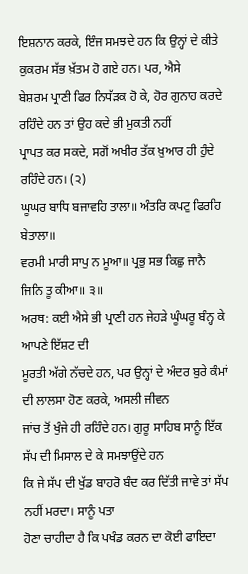ਇਸ਼ਨਾਨ ਕਰਕੇ, ਇੰਜ ਸਮਝਦੇ ਹਨ ਕਿ ਉਨ੍ਹਾਂ ਦੇ ਕੀਤੇ ਕੁਕਰਮ ਸੱਭ ਖ਼ੱਤਮ ਹੋ ਗਏ ਹਨ। ਪਰ, ਐਸੇ
ਬੇਸ਼ਰਮ ਪ੍ਰਾਣੀ ਫਿਰ ਨਿਧੱੜਕ ਹੋ ਕੇ, ਹੋਰ ਗੁਨਾਹ ਕਰਦੇ ਰਹਿੰਦੇ ਹਨ ਤਾਂ ਉਹ ਕਦੇ ਭੀ ਮੁਕਤੀ ਨਹੀਂ
ਪ੍ਰਾਪਤ ਕਰ ਸਕਦੇ, ਸਗੋਂ ਅਖੀਰ ਤੱਕ ਖ਼ੁਆਰ ਹੀ ਹੁੰਦੇ ਰਹਿੰਦੇ ਹਨ। (੨)
ਘੂਘਰ ਬਾਧਿ ਬਜਾਵਹਿ ਤਾਲਾ॥ ਅੰਤਰਿ ਕਪਟੁ ਫਿਰਹਿ ਬੇਤਾਲਾ॥
ਵਰਮੀ ਮਾਰੀ ਸਾਪੁ ਨ ਮੂਆ॥ ਪ੍ਰਭੁ ਸਭ ਕਿਛੁ ਜਾਨੈ ਜਿਨਿ ਤੂ ਕੀਆ॥ ੩॥
ਅਰਥ: ਕਈ ਐਸੇ ਭੀ ਪ੍ਰਾਣੀ ਹਨ ਜੇਹੜੇ ਘੂੰਘਰੂ ਬੰਨ੍ਹ ਕੇ ਆਪਣੇ ਇੱਸ਼ਟ ਦੀ
ਮੂਰਤੀ ਅੱਗੇ ਨੱਚਦੇ ਹਨ, ਪਰ ਉਨ੍ਹਾਂ ਦੇ ਅੰਦਰ ਬੁਰੇ ਕੰਮਾਂ ਦੀ ਲਾਲਸਾ ਹੋਣ ਕਰਕੇ, ਅਸਲੀ ਜੀਵਨ
ਜਾਂਚ ਤੋਂ ਖੁੰਜੇ ਹੀ ਰਹਿੰਦੇ ਹਨ। ਗੁਰੂ ਸਾਹਿਬ ਸਾਨੂੰ ਇੱਕ ਸੱਪ ਦੀ ਮਿਸਾਲ ਦੇ ਕੇ ਸਮਝਾਉਂਦੇ ਹਨ
ਕਿ ਜੇ ਸੱਪ ਦੀ ਖੁੱਡ ਬਾਹਰੋ ਬੰਦ ਕਰ ਦਿੱਤੀ ਜਾਵੇ ਤਾਂ ਸੱਪ ਨਹੀਂ ਮਰਦਾ। ਸਾਨੂੰ ਪਤਾ
ਹੋਣਾ ਚਾਹੀਦਾ ਹੈ ਕਿ ਪਖੰਡ ਕਰਨ ਦਾ ਕੋਈ ਫਾਇਦਾ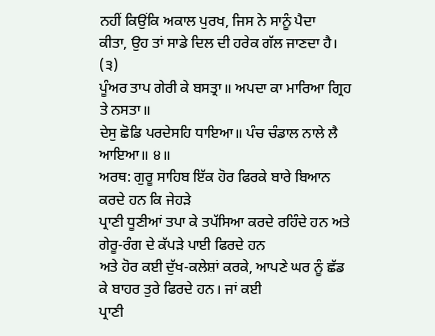ਨਹੀਂ ਕਿਉਂਕਿ ਅਕਾਲ ਪੁਰਖ, ਜਿਸ ਨੇ ਸਾਨੂੰ ਪੈਦਾ
ਕੀਤਾ, ਉਹ ਤਾਂ ਸਾਡੇ ਦਿਲ ਦੀ ਹਰੇਕ ਗੱਲ ਜਾਣਦਾ ਹੈ। (੩)
ਪੂੰਅਰ ਤਾਪ ਗੇਰੀ ਕੇ ਬਸਤ੍ਰਾ॥ ਅਪਦਾ ਕਾ ਮਾਰਿਆ ਗ੍ਰਿਹ ਤੇ ਨਸਤਾ॥
ਦੇਸੁ ਛੋਡਿ ਪਰਦੇਸਹਿ ਧਾਇਆ॥ ਪੰਚ ਚੰਡਾਲ ਨਾਲੇ ਲੈ ਆਇਆ॥ ੪॥
ਅਰਥ: ਗੁਰੂ ਸਾਹਿਬ ਇੱਕ ਹੋਰ ਫਿਰਕੇ ਬਾਰੇ ਬਿਆਨ ਕਰਦੇ ਹਨ ਕਿ ਜੇਹੜੇ
ਪ੍ਰਾਣੀ ਧੂਣੀਆਂ ਤਪਾ ਕੇ ਤਪੱਸਿਆ ਕਰਦੇ ਰਹਿੰਦੇ ਹਨ ਅਤੇ ਗੇਰੂ-ਰੰਗ ਦੇ ਕੱਪੜੇ ਪਾਈ ਫਿਰਦੇ ਹਨ
ਅਤੇ ਹੋਰ ਕਈ ਦੁੱਖ-ਕਲੇਸ਼ਾਂ ਕਰਕੇ, ਆਪਣੇ ਘਰ ਨੂੰ ਛੱਡ ਕੇ ਬਾਹਰ ਤੁਰੇ ਫਿਰਦੇ ਹਨ। ਜਾਂ ਕਈ
ਪ੍ਰਾਣੀ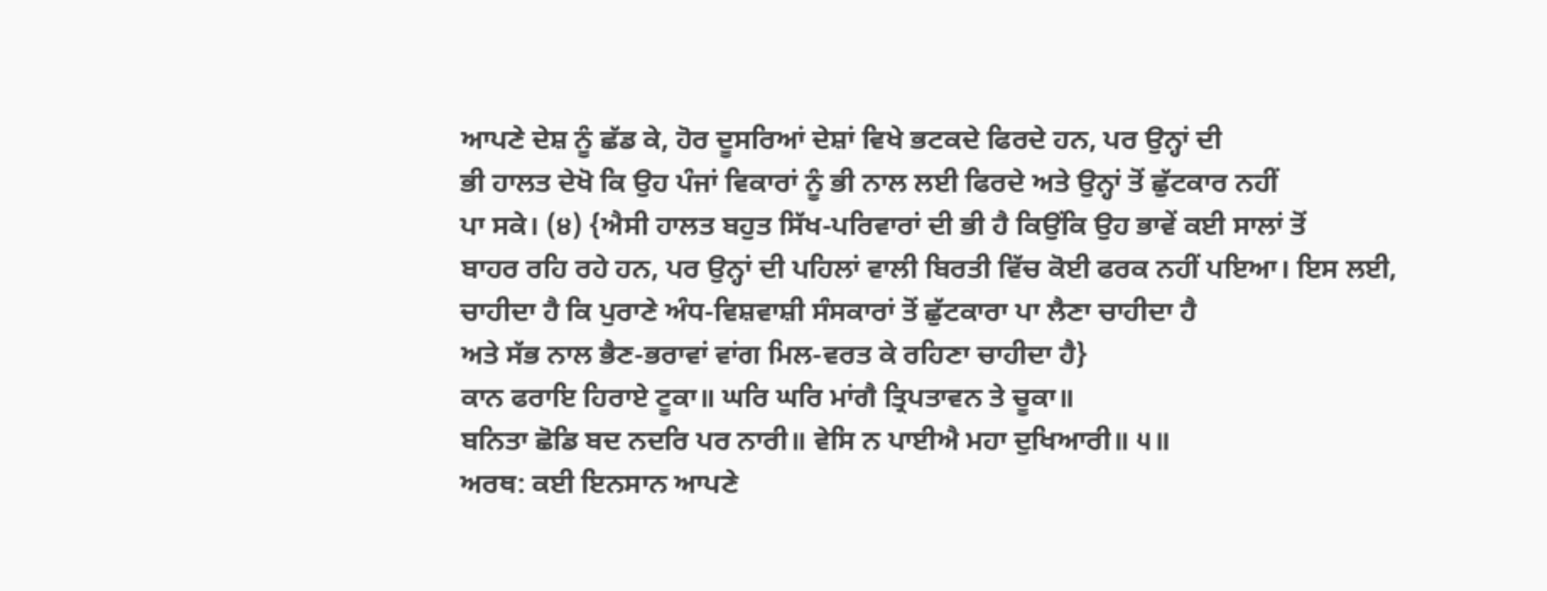ਆਪਣੇ ਦੇਸ਼ ਨੂੰ ਛੱਡ ਕੇ, ਹੋਰ ਦੂਸਰਿਆਂ ਦੇਸ਼ਾਂ ਵਿਖੇ ਭਟਕਦੇ ਫਿਰਦੇ ਹਨ, ਪਰ ਉਨ੍ਹਾਂ ਦੀ
ਭੀ ਹਾਲਤ ਦੇਖੋ ਕਿ ਉਹ ਪੰਜਾਂ ਵਿਕਾਰਾਂ ਨੂੰ ਭੀ ਨਾਲ ਲਈ ਫਿਰਦੇ ਅਤੇ ਉਨ੍ਹਾਂ ਤੋਂ ਛੁੱਟਕਾਰ ਨਹੀਂ
ਪਾ ਸਕੇ। (੪) {ਐਸੀ ਹਾਲਤ ਬਹੁਤ ਸਿੱਖ-ਪਰਿਵਾਰਾਂ ਦੀ ਭੀ ਹੈ ਕਿਉਂਕਿ ਉਹ ਭਾਵੇਂ ਕਈ ਸਾਲਾਂ ਤੋਂ
ਬਾਹਰ ਰਹਿ ਰਹੇ ਹਨ, ਪਰ ਉਨ੍ਹਾਂ ਦੀ ਪਹਿਲਾਂ ਵਾਲੀ ਬਿਰਤੀ ਵਿੱਚ ਕੋਈ ਫਰਕ ਨਹੀਂ ਪਇਆ। ਇਸ ਲਈ,
ਚਾਹੀਦਾ ਹੈ ਕਿ ਪੁਰਾਣੇ ਅੰਧ-ਵਿਸ਼ਵਾਸ਼ੀ ਸੰਸਕਾਰਾਂ ਤੋਂ ਛੁੱਟਕਾਰਾ ਪਾ ਲੈਣਾ ਚਾਹੀਦਾ ਹੈ
ਅਤੇ ਸੱਭ ਨਾਲ ਭੈਣ-ਭਰਾਵਾਂ ਵਾਂਗ ਮਿਲ-ਵਰਤ ਕੇ ਰਹਿਣਾ ਚਾਹੀਦਾ ਹੈ}
ਕਾਨ ਫਰਾਇ ਹਿਰਾਏ ਟੂਕਾ॥ ਘਰਿ ਘਰਿ ਮਾਂਗੈ ਤ੍ਰਿਪਤਾਵਨ ਤੇ ਚੂਕਾ॥
ਬਨਿਤਾ ਛੋਡਿ ਬਦ ਨਦਰਿ ਪਰ ਨਾਰੀ॥ ਵੇਸਿ ਨ ਪਾਈਐ ਮਹਾ ਦੁਖਿਆਰੀ॥ ੫॥
ਅਰਥ: ਕਈ ਇਨਸਾਨ ਆਪਣੇ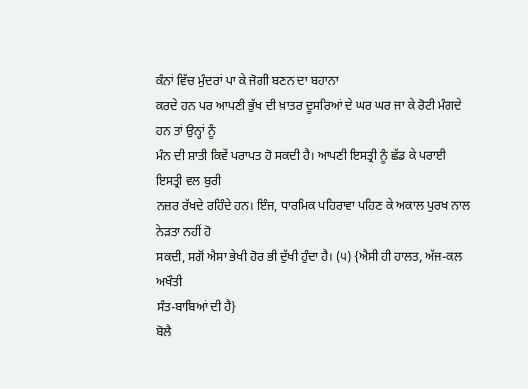ਕੰਨਾਂ ਵਿੱਚ ਮੁੰਦਰਾਂ ਪਾ ਕੇ ਜੋਗੀ ਬਣਨ ਦਾ ਬਹਾਨਾ
ਕਰਦੇ ਹਨ ਪਰ ਆਪਣੀ ਭੁੱਖ ਦੀ ਖ਼ਾਤਰ ਦੂਸਰਿਆਂ ਦੇ ਘਰ ਘਰ ਜਾ ਕੇ ਰੋਟੀ ਮੰਗਦੇ ਹਨ ਤਾਂ ਉਨ੍ਹਾਂ ਨੂੰ
ਮੰਨ ਦੀ ਸ਼ਾਤੀ ਕਿਵੇਂ ਪਰਾਪਤ ਹੋ ਸਕਦੀ ਹੈ। ਆਪਣੀ ਇਸਤ੍ਰੀ ਨੂੰ ਛੱਡ ਕੇ ਪਰਾਈ ਇਸਤ੍ਰੀ ਵਲ ਬੁਰੀ
ਨਜ਼ਰ ਰੱਖਦੇ ਰਹਿੰਦੇ ਹਨ। ਇੰਜ, ਧਾਰਮਿਕ ਪਹਿਰਾਵਾ ਪਹਿਣ ਕੇ ਅਕਾਲ ਪੁਰਖ ਨਾਲ ਨੇੜਤਾ ਨਹੀਂ ਹੋ
ਸਕਦੀ, ਸਗੋਂ ਐਸਾ ਭੇਖੀ ਹੋਰ ਭੀ ਦੁੱਖੀ ਹੁੰਦਾ ਹੈ। (੫) {ਐਸੀ ਹੀ ਹਾਲਤ, ਅੱਜ-ਕਲ ਅਖੌਤੀ
ਸੰਤ-ਬਾਬਿਆਂ ਦੀ ਹੈ}
ਬੋਲੈ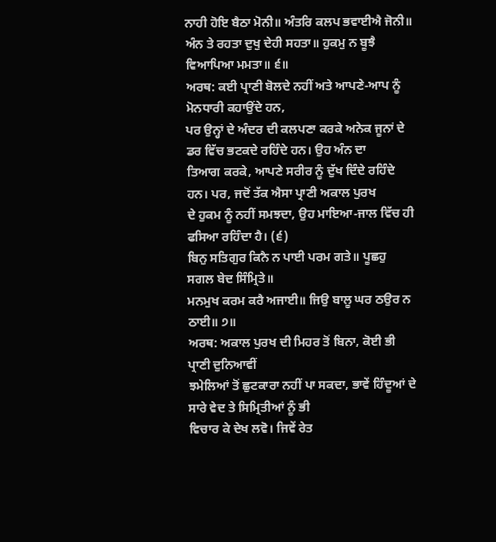ਨਾਹੀ ਹੋਇ ਬੈਠਾ ਮੋਨੀ॥ ਅੰਤਰਿ ਕਲਪ ਭਵਾਈਐ ਜੋਨੀ॥
ਅੰਨ ਤੇ ਰਹਤਾ ਦੁਖੁ ਦੇਹੀ ਸਹਤਾ॥ ਹੁਕਮੁ ਨ ਬੂਝੈ ਵਿਆਪਿਆ ਮਮਤਾ॥ ੬॥
ਅਰਥ: ਕਈ ਪ੍ਰਾਣੀ ਬੋਲਦੇ ਨਹੀਂ ਅਤੇ ਆਪਣੇ-ਆਪ ਨੂੰ ਮੋਨਧਾਰੀ ਕਹਾਉਂਦੇ ਹਨ,
ਪਰ ਉਨ੍ਹਾਂ ਦੇ ਅੰਦਰ ਦੀ ਕਲਪਣਾ ਕਰਕੇ ਅਨੇਕ ਜੂਨਾਂ ਦੇ ਡਰ ਵਿੱਚ ਭਟਕਦੇ ਰਹਿੰਦੇ ਹਨ। ਉਹ ਅੰਨ ਦਾ
ਤਿਆਗ ਕਰਕੇ, ਆਪਣੇ ਸਰੀਰ ਨੂੰ ਦੁੱਖ ਦਿੰਦੇ ਰਹਿੰਦੇ ਹਨ। ਪਰ, ਜਦੋਂ ਤੱਕ ਐਸਾ ਪ੍ਰਾਣੀ ਅਕਾਲ ਪੁਰਖ
ਦੇ ਹੁਕਮ ਨੂੰ ਨਹੀਂ ਸਮਝਦਾ, ਉਹ ਮਾਇਆ-ਜਾਲ ਵਿੱਚ ਹੀ ਫਸਿਆ ਰਹਿੰਦਾ ਹੈ। (੬)
ਬਿਨੁ ਸਤਿਗੁਰ ਕਿਨੈ ਨ ਪਾਈ ਪਰਮ ਗਤੇ॥ ਪੂਛਹੁ ਸਗਲ ਬੇਦ ਸਿੰਮ੍ਰਿਤੇ॥
ਮਨਮੁਖ ਕਰਮ ਕਰੈ ਅਜਾਈ॥ ਜਿਉ ਬਾਲੂ ਘਰ ਠਉਰ ਨ ਠਾਈ॥ ੭॥
ਅਰਥ: ਅਕਾਲ ਪੁਰਖ ਦੀ ਮਿਹਰ ਤੋਂ ਬਿਨਾ, ਕੋਈ ਭੀ ਪ੍ਰਾਣੀ ਦੁਨਿਆਵੀਂ
ਝਮੇਲਿਆਂ ਤੋਂ ਛੁਟਕਾਰਾ ਨਹੀਂ ਪਾ ਸਕਦਾ, ਭਾਵੇਂ ਹਿੰਦੂਆਂ ਦੇ ਸਾਰੇ ਵੇਦ ਤੇ ਸਿਮ੍ਰਿਤੀਆਂ ਨੂੰ ਭੀ
ਵਿਚਾਰ ਕੇ ਦੇਖ ਲਵੋ। ਜਿਵੇਂ ਰੇਤ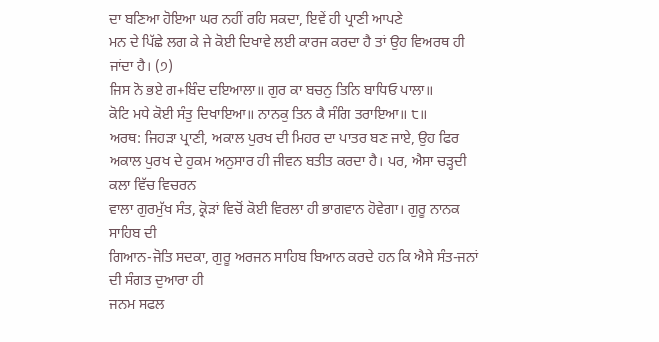ਦਾ ਬਣਿਆ ਹੋਇਆ ਘਰ ਨਹੀਂ ਰਹਿ ਸਕਦਾ, ਇਵੇਂ ਹੀ ਪ੍ਰਾਣੀ ਆਪਣੇ
ਮਨ ਦੇ ਪਿੱਛੇ ਲਗ ਕੇ ਜੇ ਕੋਈ ਦਿਖਾਵੇ ਲਈ ਕਾਰਜ ਕਰਦਾ ਹੈ ਤਾਂ ਉਹ ਵਿਅਰਥ ਹੀ ਜਾਂਦਾ ਹੈ। (੭)
ਜਿਸ ਨੋ ਭਏ ਗ+ਬਿੰਦ ਦਇਆਲਾ॥ ਗੁਰ ਕਾ ਬਚਨੁ ਤਿਨਿ ਬਾਧਿਓ ਪਾਲਾ॥
ਕੋਟਿ ਮਧੇ ਕੋਈ ਸੰਤੁ ਦਿਖਾਇਆ॥ ਨਾਨਕੁ ਤਿਨ ਕੈ ਸੰਗਿ ਤਰਾਇਆ॥ ੮॥
ਅਰਥ: ਜਿਹੜਾ ਪ੍ਰਾਣੀ, ਅਕਾਲ ਪੁਰਖ ਦੀ ਮਿਹਰ ਦਾ ਪਾਤਰ ਬਣ ਜਾਏ, ਉਹ ਫਿਰ
ਅਕਾਲ ਪੁਰਖ ਦੇ ਹੁਕਮ ਅਨੁਸਾਰ ਹੀ ਜੀਵਨ ਬਤੀਤ ਕਰਦਾ ਹੈ। ਪਰ, ਐਸਾ ਚੜ੍ਹਦੀ ਕਲਾ ਵਿੱਚ ਵਿਚਰਨ
ਵਾਲਾ ਗੁਰਮੁੱਖ ਸੰਤ, ਕ੍ਰੋੜਾਂ ਵਿਚੋਂ ਕੋਈ ਵਿਰਲਾ ਹੀ ਭਾਗਵਾਨ ਹੋਵੇਗਾ। ਗੁਰੂ ਨਾਨਕ ਸਾਹਿਬ ਦੀ
ਗਿਆਨ-ਜੋਤਿ ਸਦਕਾ, ਗੁਰੂ ਅਰਜਨ ਸਾਹਿਬ ਬਿਆਨ ਕਰਦੇ ਹਨ ਕਿ ਐਸੇ ਸੰਤ-ਜਨਾਂ ਦੀ ਸੰਗਤ ਦੁਆਰਾ ਹੀ
ਜਨਮ ਸਫਲ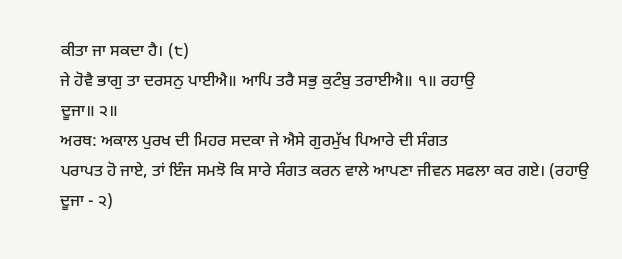ਕੀਤਾ ਜਾ ਸਕਦਾ ਹੈ। (੮)
ਜੇ ਹੋਵੈ ਭਾਗੁ ਤਾ ਦਰਸਨੁ ਪਾਈਐ॥ ਆਪਿ ਤਰੈ ਸਭੁ ਕੁਟੰਬੁ ਤਰਾਈਐ॥ ੧॥ ਰਹਾਉ
ਦੂਜਾ॥ ੨॥
ਅਰਥ: ਅਕਾਲ ਪੁਰਖ ਦੀ ਮਿਹਰ ਸਦਕਾ ਜੇ ਐਸੇ ਗੁਰਮੁੱਖ ਪਿਆਰੇ ਦੀ ਸੰਗਤ
ਪਰਾਪਤ ਹੋ ਜਾਏ, ਤਾਂ ਇੰਜ ਸਮਝੋ ਕਿ ਸਾਰੇ ਸੰਗਤ ਕਰਨ ਵਾਲੇ ਆਪਣਾ ਜੀਵਨ ਸਫਲਾ ਕਰ ਗਏ। (ਰਹਾਉ
ਦੂਜਾ - ੨)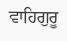ਵਾਹਿਗੁਰੂ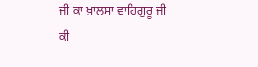ਜੀ ਕਾ ਖ਼ਾਲਸਾ ਵਾਹਿਗੁਰੂ ਜੀ ਕੀ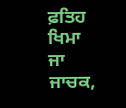ਫ਼ਤਿਹ
ਖਿਮਾ ਜਾ ਜਾਚਕ,